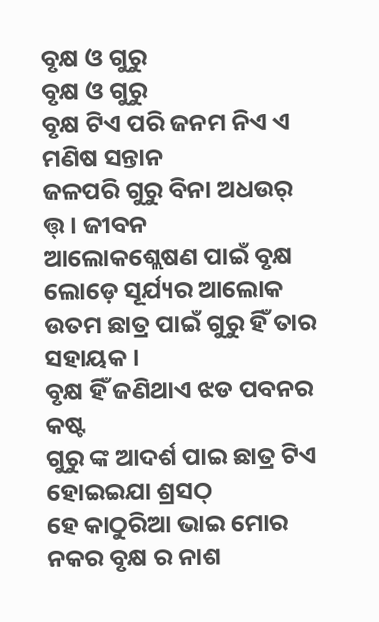ବୃକ୍ଷ ଓ ଗୁରୁ
ବୃକ୍ଷ ଓ ଗୁରୁ
ବୃକ୍ଷ ଟିଏ ପରି ଜନମ ନିଏ ଏ ମଣିଷ ସନ୍ତାନ
ଜଳପରି ଗୁରୁ ବିନା ଅଧଉର୍ ତ୍ତ୍। ଜୀବନ
ଆଲୋକଶ୍ଲେଷଣ ପାଇଁ ବୃକ୍ଷ ଲୋଡ଼େ ସୂର୍ଯ୍ୟର ଆଲୋକ
ଉତମ ଛାତ୍ର ପାଇଁ ଗୁରୁ ହିଁ ତାର ସହାୟକ ।
ବୃକ୍ଷ ହିଁ ଜଣିଥାଏ ଝଡ ପବନର କଷ୍ଟ
ଗୁରୁ ଙ୍କ ଆଦର୍ଶ ପାଇ ଛାତ୍ର ଟିଏ ହୋଇଇଯା ଶ୍ରସଠ୍
ହେ କାଠୁରିଆ ଭାଇ ମୋର ନକର ବୃକ୍ଷ ର ନାଶ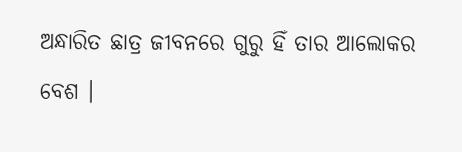ଅନ୍ଧାରିତ ଛାତ୍ର ଜୀବନରେ ଗୁରୁ ହିଁ ତାର ଆଲୋକର ବେଶ ।